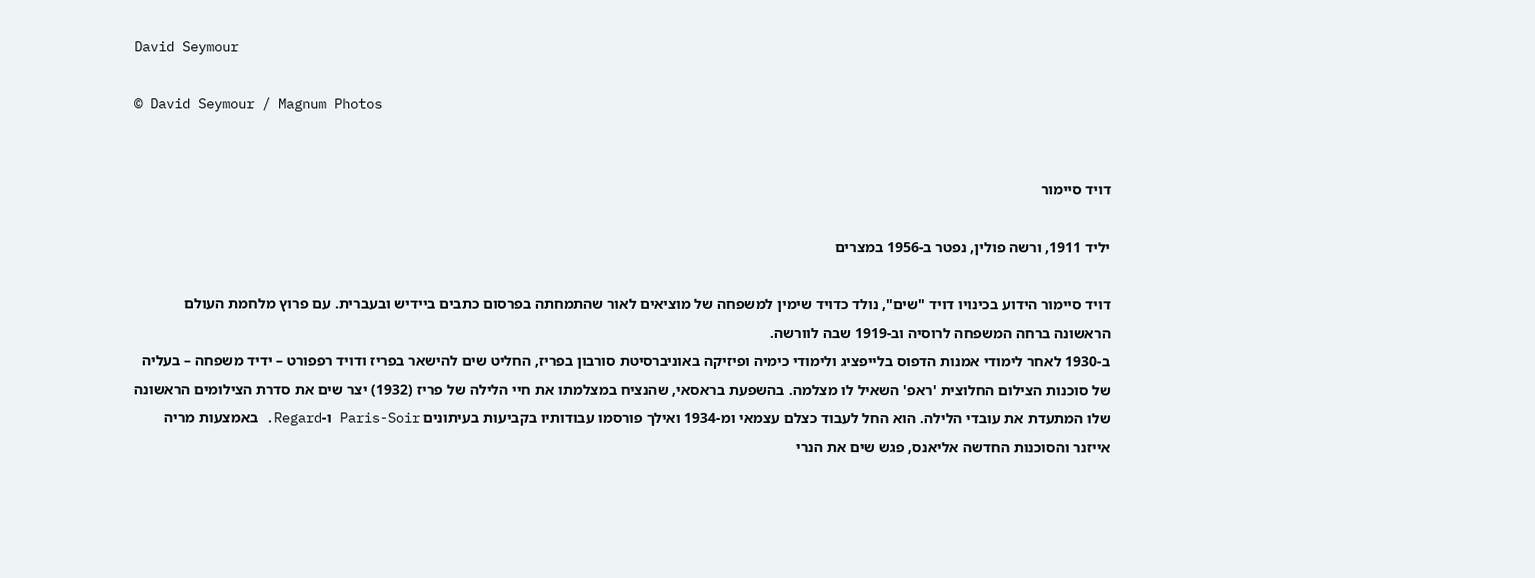David Seymour

© David Seymour / Magnum Photos


דויד סיימור

יליד 1911, ורשה פולין, נפטר ב-1956 במצרים

דויד סיימור הידוע בכינויו דויד "שים", נולד כדויד שימין למשפחה של מוציאים לאור שהתמחתה בפרסום כתבים ביידיש ובעברית. עם פרוץ מלחמת העולם הראשונה ברחה המשפחה לרוסיה וב-1919 שבה לוורשה.
ב-1930 לאחר לימודי אמנות הדפוס בלייפציג ולימודי כימיה ופיזיקה באוניברסיטת סורבון בפריז, החליט שים להישאר בפריז ודויד רפפורט – ידיד משפחה – בעליה של סוכנות הצילום החלוצית 'ראפ' השאיל לו מצלמה. בהשפעת בראסאי, שהנציח במצלמתו את חיי הלילה של פריז (1932) יצר שים את סדרת הצילומים הראשונה שלו המתעדת את עובדי הלילה. הוא החל לעבוד כצלם עצמאי ומ-1934 ואילך פורסמו עבודותיו בקביעות בעיתונים Paris-Soir ו-Regard. באמצעות מריה אייזנר והסוכנות החדשה אליאנס, פגש שים את הנרי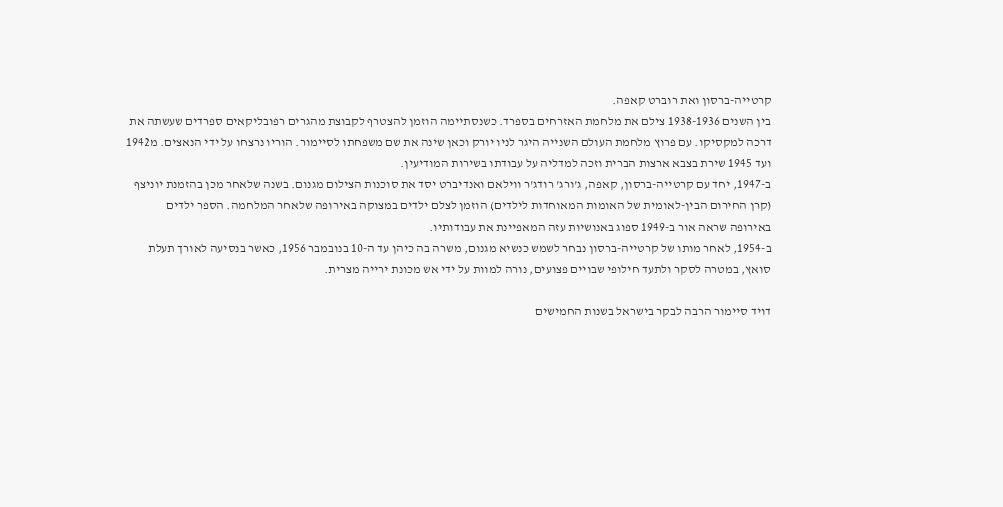קרטייה-ברסון ואת רוברט קאפה.
בין השנים 1938-1936 צילם את מלחמת האזרחים בספרד. כשנסתיימה הוזמן להצטרף לקבוצת מהגרים רפובליקאים ספרדים שעשתה את דרכה למקסיקו. עם פרוץ מלחמת העולם השנייה היגר לניו יורק וכאן שינה את שם משפחתו לסיימור. הוריו נרצחו על ידי הנאצים. מ1942 ועד 1945 שירת בצבא ארצות הברית וזכה למדליה על עבודתו בשירות המודיעין.
ב-1947, יחד עם קרטייה-ברסון, קאפה, ג'ורג' רודג'ר ווילאם ואנדיברט יסד את סוכנות הצילום מגנום. בשנה שלאחר מכן בהזמנת יוניצף (קרן החירום הבין-לאומית של האומות המאוחדות לילדים) הוזמן לצלם ילדים במצוקה באירופה שלאחר המלחמה. הספר ילדים באירופה שראה אור ב-1949 ספוג באנושיות עזה המאפיינת את עבודותיו.
ב-1954, לאחר מותו של קרטייה-ברסון נבחר לשמש כנשיא מגנום, משרה בה כיהן עד ה-10 בנובמבר 1956, כאשר בנסיעה לאורך תעלת סואץ, במטרה לסקר ולתעד חילופי שבויים פצועים, נורה למוות על ידי אש מכונת ירייה מצרית.

דויד סיימור הרבה לבקר בישראל בשנות החמישים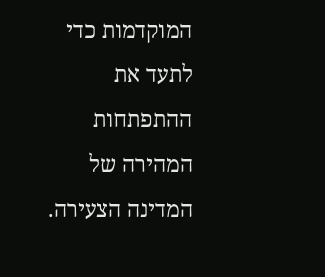המוקדמות כדי לתעד את ההתפתחות המהירה של המדינה הצעירה.